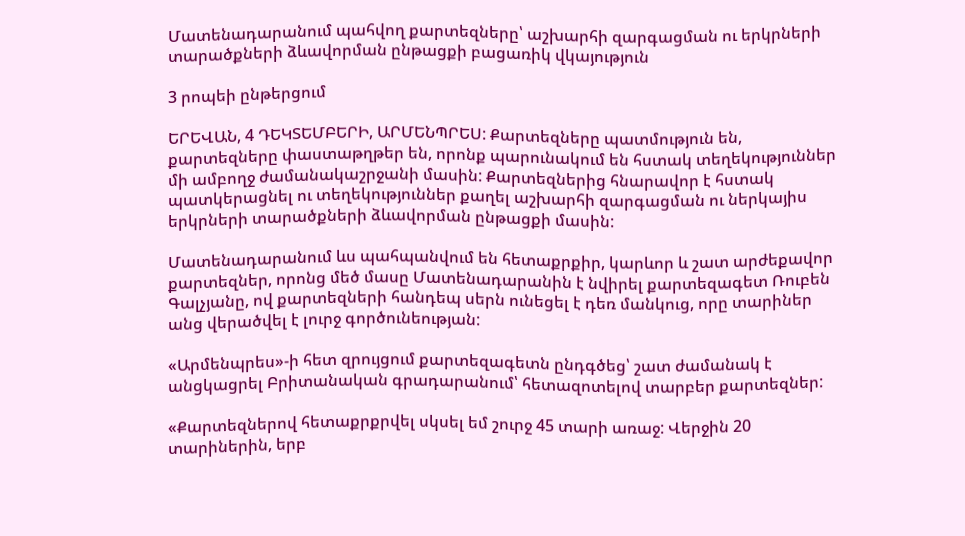Մատենադարանում պահվող քարտեզները՝ աշխարհի զարգացման ու երկրների տարածքների ձևավորման ընթացքի բացառիկ վկայություն

3 րոպեի ընթերցում

ԵՐԵՎԱՆ, 4 ԴԵԿՏԵՄԲԵՐԻ, ԱՐՄԵՆՊՐԵՍ: Քարտեզները պատմություն են, քարտեզները փաստաթղթեր են, որոնք պարունակում են հստակ տեղեկություններ մի ամբողջ ժամանակաշրջանի մասին: Քարտեզներից հնարավոր է հստակ պատկերացնել ու տեղեկություններ քաղել աշխարհի զարգացման ու ներկայիս երկրների տարածքների ձևավորման ընթացքի մասին:

Մատենադարանում ևս պահպանվում են հետաքրքիր, կարևոր և շատ արժեքավոր քարտեզներ, որոնց մեծ մասը Մատենադարանին է նվիրել քարտեզագետ Ռուբեն Գալչյանը, ով քարտեզների հանդեպ սերն ունեցել է դեռ մանկուց, որը տարիներ անց վերածվել է լուրջ գործունեության:

«Արմենպրես»-ի հետ զրույցում քարտեզագետն ընդգծեց՝ շատ ժամանակ է անցկացրել Բրիտանական գրադարանում՝ հետազոտելով տարբեր քարտեզներ:

«Քարտեզներով հետաքրքրվել սկսել եմ շուրջ 45 տարի առաջ: Վերջին 20 տարիներին, երբ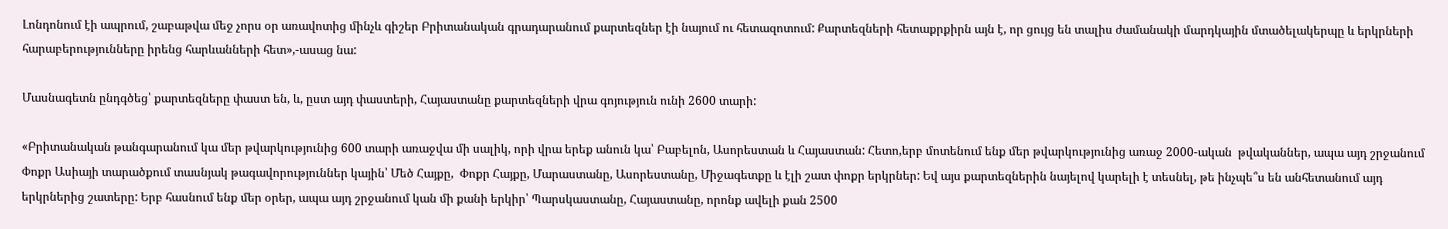Լոնդոնում էի ապրում, շաբաթվա մեջ չորս օր առավոտից մինչև գիշեր Բրիտանական գրադարանում քարտեզներ էի նայում ու հետազոտում: Քարտեզների հետաքրքիրն այն է, որ ցույց են տալիս ժամանակի մարդկային մտածելակերպը և երկրների հարաբերությունները իրենց հարևանների հետ»,-ասաց նա:

Մասնագետն ընդգծեց՝ քարտեզները փաստ են, և, ըստ այդ փաստերի, Հայաստանը քարտեզների վրա գոյություն ունի 2600 տարի:

«Բրիտանական թանգարանում կա մեր թվարկությունից 600 տարի առաջվա մի սալիկ, որի վրա երեք անուն կա՝ Բաբելոն, Ասորեստան և Հայաստան: Հետո,երբ մոտենում ենք մեր թվարկությունից առաջ 2000-ական  թվականներ, ապա այդ շրջանում Փոքր Ասիայի տարածքում տասնյակ թագավորություններ կային՝ Մեծ Հայքը,  Փոքր Հայքը, Մարաստանը, Ասորեստանը, Միջագետքը և էլի շատ փոքր երկրներ: Եվ այս քարտեզներին նայելով կարելի է տեսնել, թե ինչպե՞ս են անհետանում այդ երկրներից շատերը: Երբ հասնում ենք մեր օրեր, ապա այդ շրջանում կան մի քանի երկիր՝ Պարսկաստանը, Հայաստանը, որոնք ավելի քան 2500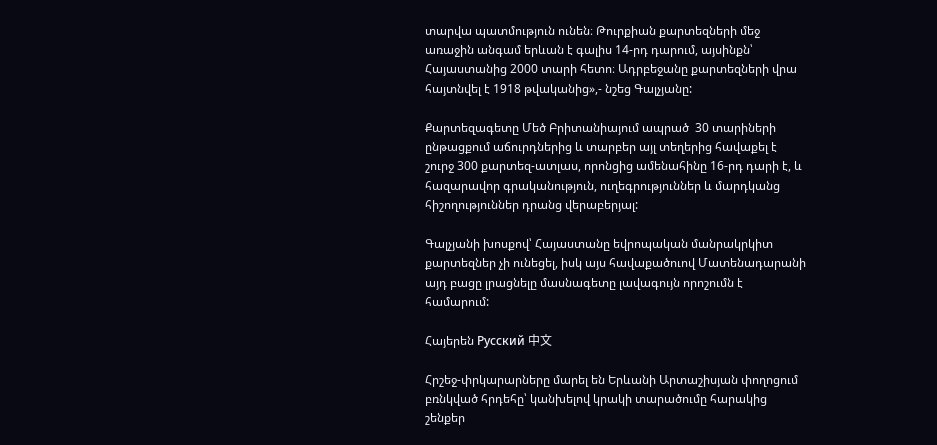տարվա պատմություն ունեն։ Թուրքիան քարտեզների մեջ առաջին անգամ երևան է գալիս 14-րդ դարում, այսինքն՝ Հայաստանից 2000 տարի հետո։ Ադրբեջանը քարտեզների վրա հայտնվել է 1918 թվականից»,- նշեց Գալչյանը:

Քարտեզագետը Մեծ Բրիտանիայում ապրած  30 տարիների ընթացքում աճուրդներից և տարբեր այլ տեղերից հավաքել է շուրջ 300 քարտեզ-ատլաս, որոնցից ամենահինը 16-րդ դարի է, և հազարավոր գրականություն, ուղեգրություններ և մարդկանց հիշողություններ դրանց վերաբերյալ:

Գալչյանի խոսքով՝ Հայաստանը եվրոպական մանրակրկիտ քարտեզներ չի ունեցել, իսկ այս հավաքածուով Մատենադարանի այդ բացը լրացնելը մասնագետը լավագույն որոշումն է համարում:

Հայերեն Русский 中文

Հրշեջ-փրկարարները մարել են Երևանի Արտաշիսյան փողոցում բռնկված հրդեհը՝ կանխելով կրակի տարածումը հարակից շենքեր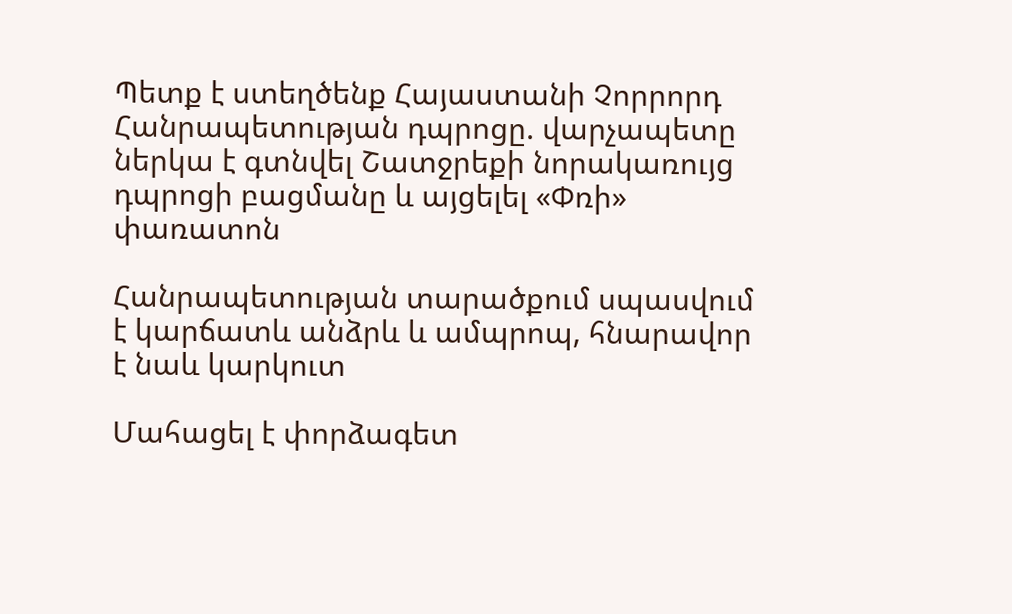Պետք է ստեղծենք Հայաստանի Չորրորդ Հանրապետության դպրոցը. վարչապետը ներկա է գտնվել Շատջրեքի նորակառույց դպրոցի բացմանը և այցելել «Փռի» փառատոն

Հանրապետության տարածքում սպասվում է կարճատև անձրև և ամպրոպ, հնարավոր է նաև կարկուտ

Մահացել է փորձագետ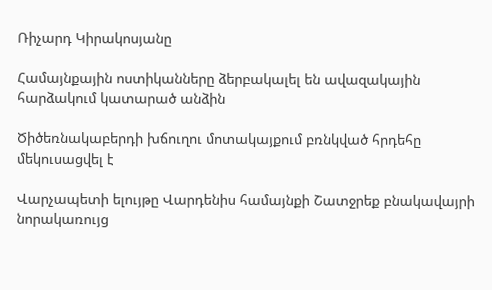Ռիչարդ Կիրակոսյանը

Համայնքային ոստիկանները ձերբակալել են ավազակային հարձակում կատարած անձին

Ծիծեռնակաբերդի խճուղու մոտակայքում բռնկված հրդեհը մեկուսացվել է

Վարչապետի ելույթը Վարդենիս համայնքի Շատջրեք բնակավայրի նորակառույց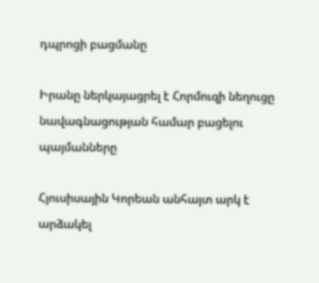դպրոցի բացմանը

Իրանը ներկայացրել է Հորմուզի նեղուցը նավագնացության համար բացելու պայմանները

Հյուսիսային Կորեան անհայտ արկ է արձակել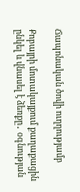Ճապոնական ծովի ուղղությամբ

Քոբայրի մոտակայքում քաղաքացին ընկել և վնասել է ձեռքը․ օգնության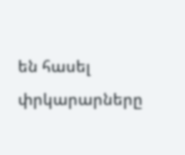են հասել փրկարարները